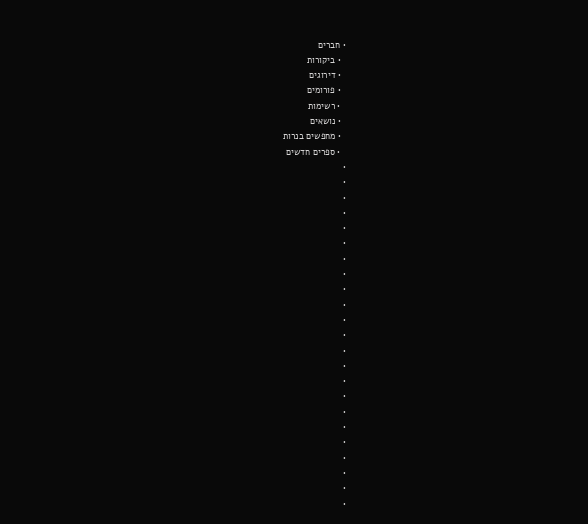• חברים
  • ביקורות
  • דירוגים
  • פורומים
  • רשימות
  • נושאים
  • מחפשים בנרות
  • ספרים חדשים
•
•
•
•
•
•
•
•
•
•
•
•
•
•
•
•
•
•
•
•
•
•
•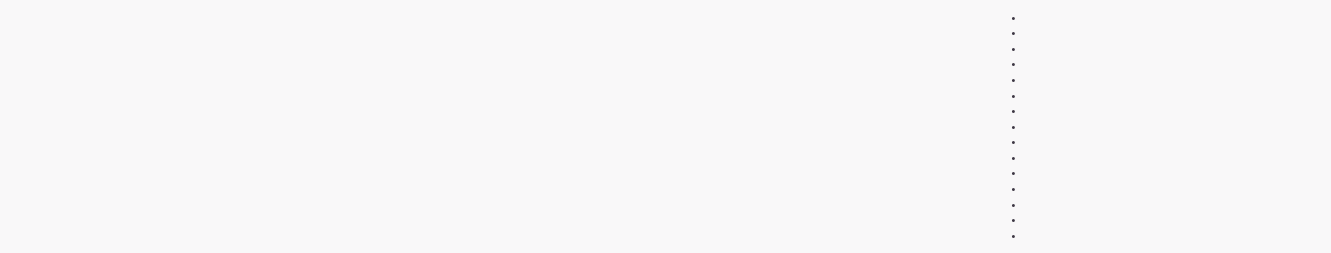•
•
•
•
•
•
•
•
•
•
•
•
•
•
•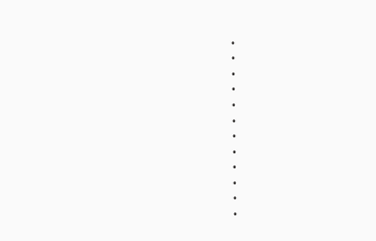•
•
•
•
•
•
•
•
•
•
•
•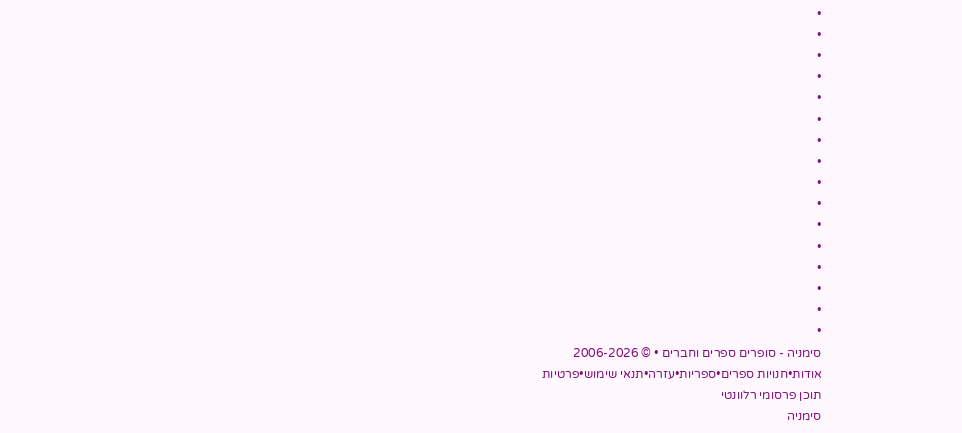•
•
•
•
•
•
•
•
•
•
•
•
•
•
•
•
סימניה - סופרים ספרים וחברים • © 2006-2026
אודות•חנויות ספרים•ספריות•עזרה•תנאי שימוש•פרטיות
תוכן פרסומי רלוונטי
סימניה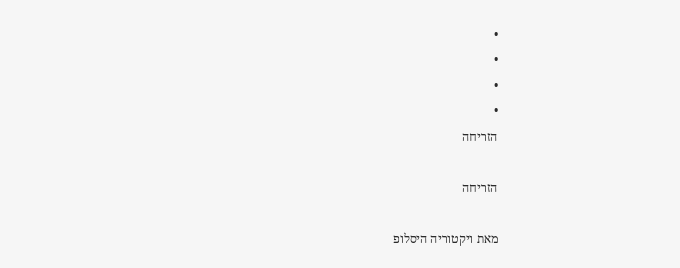•
•
•
•
הזריחה

הזריחה

מאת ויקטוריה היסלופ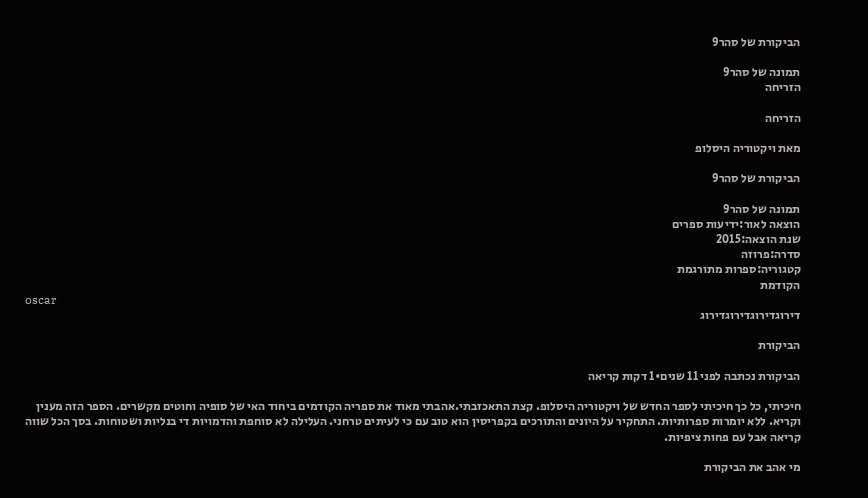הביקורת של סהר9

תמונה של סהר9
הזריחה

הזריחה

מאת ויקטוריה היסלופ

הביקורת של סהר9

תמונה של סהר9
הוצאה לאור:ידיעות ספרים
שנת הוצאה:2015
סדרה:פרוזה
קטגוריה:ספרות מתורגמת
הקודמת
oscar
דירוגדירוגדירוגדירוג

הביקורת

הביקורת נכתבה לפני 11 שנים•1 דקות קריאה

חיכיתי, כל כך חיכיתי לספר החדש של ויקטוריה היסלופ. קצת התאכזבתי.אהבתי מאוד את ספריה הקודמים ביחוד האי של סופיה וחוטים מקשרים. הספר הזה מענין וקריא. ללא יומרות ספרותיות. התחקיר על היונים והתורכים בקפריסין הוא טוב עם כי לעיתים טרחני. העלילה לא סוחפת והדמויות די בנליות ושטוחות. בסך הכל שווה קריאה אבל עם פחות ציפיות.

מי אהב את הביקורת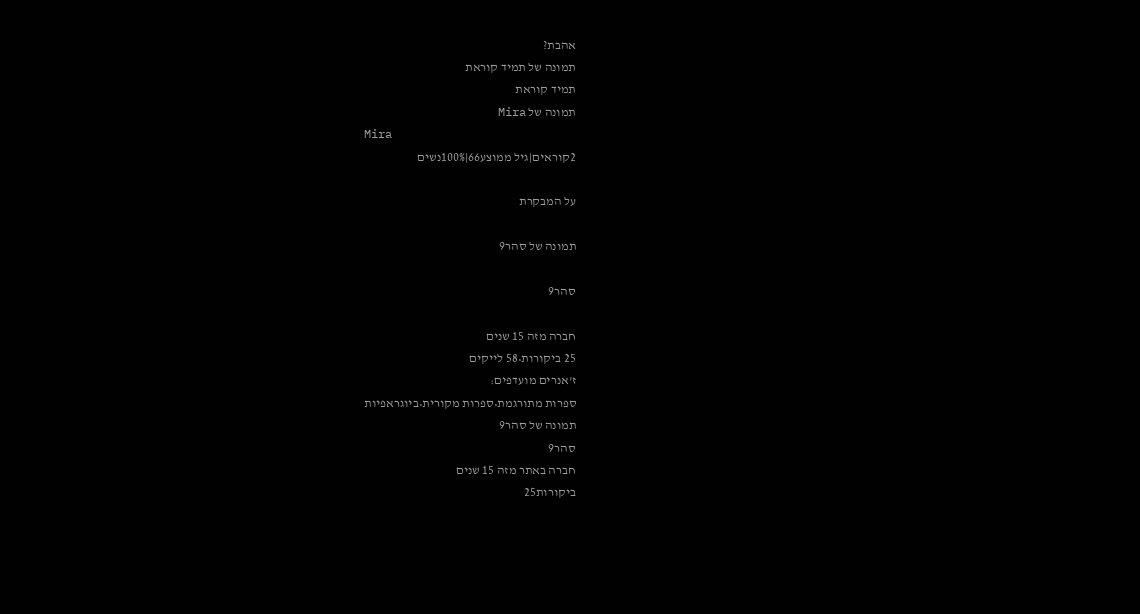אהבת?
תמונה של תמיד קוראת
תמיד קוראת
תמונה של Mira
Mira
2קוראים|גיל ממוצע66|100%נשים

על המבקרת

תמונה של סהר9

סהר9

חברה מזה 15 שנים
25 ביקורות•58 לייקים
ז'אנרים מועדפים:
ספרות מתורגמת•ספרות מקורית•ביוגראפיות
תמונה של סהר9
סהר9
חברה באתר מזה 15 שנים
ביקורות25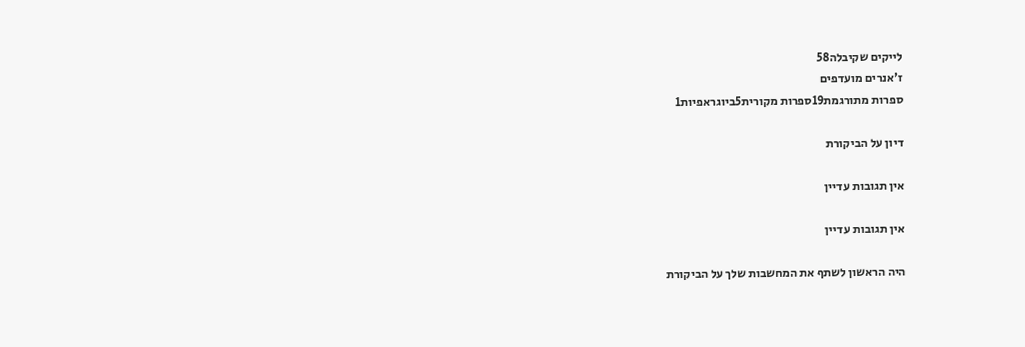לייקים שקיבלה58
ז'אנרים מועדפים
ספרות מתורגמת19ספרות מקורית5ביוגראפיות1

דיון על הביקורת

אין תגובות עדיין

אין תגובות עדיין

היה הראשון לשתף את המחשבות שלך על הביקורת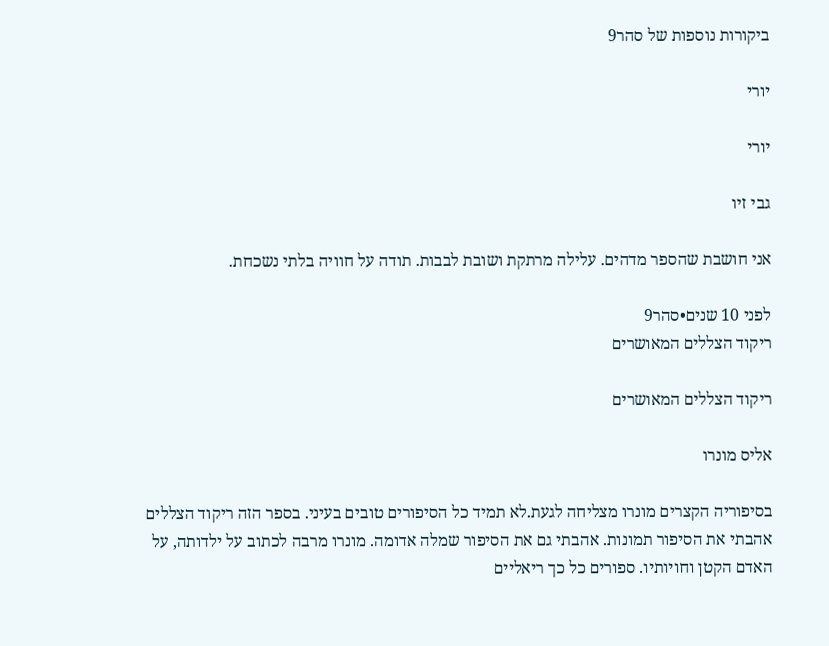ביקורות נוספות של סהר9

יורי

יורי

גבי זיו

אני חושבת שהספר מדהים. עלילה מרתקת ושובת לבבות. תודה על חוויה בלתי נשכחת.

לפני 10 שנים•סהר9
ריקוד הצללים המאושרים

ריקוד הצללים המאושרים

אליס מונרו

בסיפוריה הקצרים מונרו מצליחה לגעת.לא תמיד כל הסיפורים טובים בעיני. בספר הזה ריקוד הצללים אהבתי את הסיפור תמונות. אהבתי גם את הסיפור שמלה אדומה. מונרו מרבה לכתוב על ילדותה, על האדם הקטן וחויותיו. ספורים כל כך ריאליים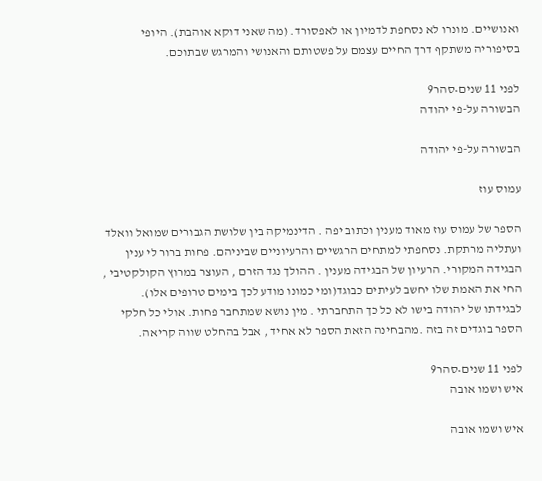ואנושיים. מונרו לא נסחפת לדמיון או לאפסורד. (מה שאני דוקא אוהבת). היופי בסיפוריה משתקף דרך החיים עצמם על פשטותם והאנושי והמרגש שבתוכם.

לפני 11 שנים•סהר9
הבשורה על-פי יהודה

הבשורה על-פי יהודה

עמוס עוז

הספר של עמוס עוז מאוד מענין וכתוב יפה . הדינמיקה בין שלושת הגבורים שמואל וואלד ועתליה מרתקת. נסחפתי למתחים הרגשיים והרעיוניים שביניהם. פחות ברור לי ענין הבגידה המקורי. הרעיון של הבגידה מענין . ההולך נגד הזרם , העוצר במרוץ הקולקטיבי , החי את האמת שלו יחשב לעיתים כבוגד(ומי כמונו מודע לכך בימים טרופים אלו). לבגידתו של יהודה בישו לא כל כך התחברתי . מין נושא שמתחבר פחות. אולי כל חלקי הספר בוגדים זה בזה .מהבחינה הזאת הספר לא אחיד , אבל בהחלט שווה קריאה.

לפני 11 שנים•סהר9
איש ושמו אובה

איש ושמו אובה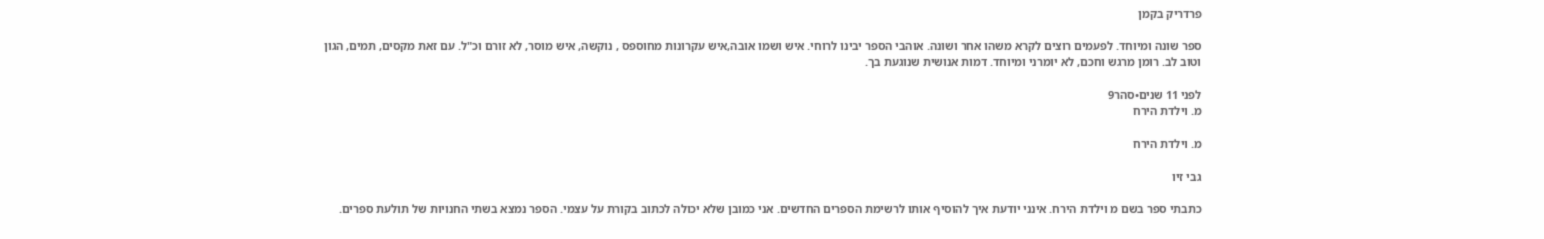פרדריק בקמן

ספר שונה ומיוחד. לפעמים רוצים לקרא משהו אחר ושונה. אוהבי הספר יבינו לרוחי. איש ושמו אובה,איש עקרונות מחוספס , נוקשה, איש מוסר, לא זורם וכ"ל. עם זאת מקסים, תמים, הגון וטוב לב. רומן מרגש וחכם, לא יומרני ומיוחד. דמות אנושית שנוגעת בך.

לפני 11 שנים•סהר9
מ. וילדת הירח

מ. וילדת הירח

גבי זיו

כתבתי ספר בשם מ וילדת הירח. אינני יודעת איך להוסיף אותו לרשימת הספרים החדשים. אני כמובן שלא יכולה לכתוב בקורת על עצמי. הספר נמצא בשתי החנויות של תולעת ספרים.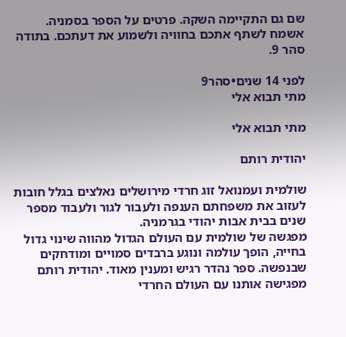שם גם התקיימה השקה. פרטים על הספר בסמניה. אשמח לשתף אתכם בחוויה ולשמוע את דעתכם. בתודה סהר 9.

לפני 14 שנים•סהר9
מתי תבוא אלי

מתי תבוא אלי

יהודית רותם

שולמית ועמנואל זוג חרדי מירושלים נאלצים בגלל חובות לעזוב את משפחתם הענפה ולעבור לגור ולעבוד מספר שנים בבית אבות יהודי בגרמניה.
מפגשה של שולמית עם העולם הגדול מהווה שינוי גדול בחייה, הופך עולמה ונוגע ברבדים סמויים ומודחקים שבנפשה. ספר נהדר רגיש ומענין מאוד. יהודית רותם מפגישה אותנו עם העולם החרדי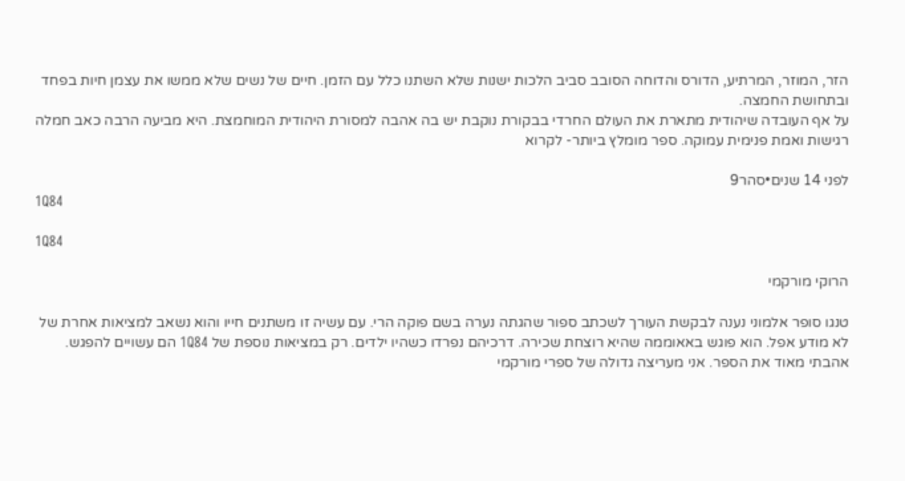הזר, המוזר, המרתיע, הדורס והדוחה הסובב סביב הלכות ישנות שלא השתנו כלל עם הזמן. חיים של נשים שלא ממשו את עצמן חיות בפחד ובתחושת החמצה.
על אף העובדה שיהודית מתארת את העולם החרדי בבקורת נוקבת יש בה אהבה למסורת היהודית המוחמצת. היא מביעה הרבה כאב חמלה רגישות ואמת פנימית עמוקה. ספר מומלץ ביותר- לקרוא

לפני 14 שנים•סהר9
1Q84

1Q84

הרוקי מורקמי

טנגו סופר אלמוני נענה לבקשת העורך לשכתב ספור שהגתה נערה בשם פוקה הרי. עם עשיה זו משתנים חייו והוא נשאב למציאות אחרת של לא מודע אפל. הוא פוגש באאוממה שהיא רוצחת שכירה. דרכיהם נפרדו כשהיו ילדים. רק במציאות נוספת של 1Q84 הם עשויים להפגש.
אהבתי מאוד את הספר. אני מעריצה גדולה של ספרי מורקמי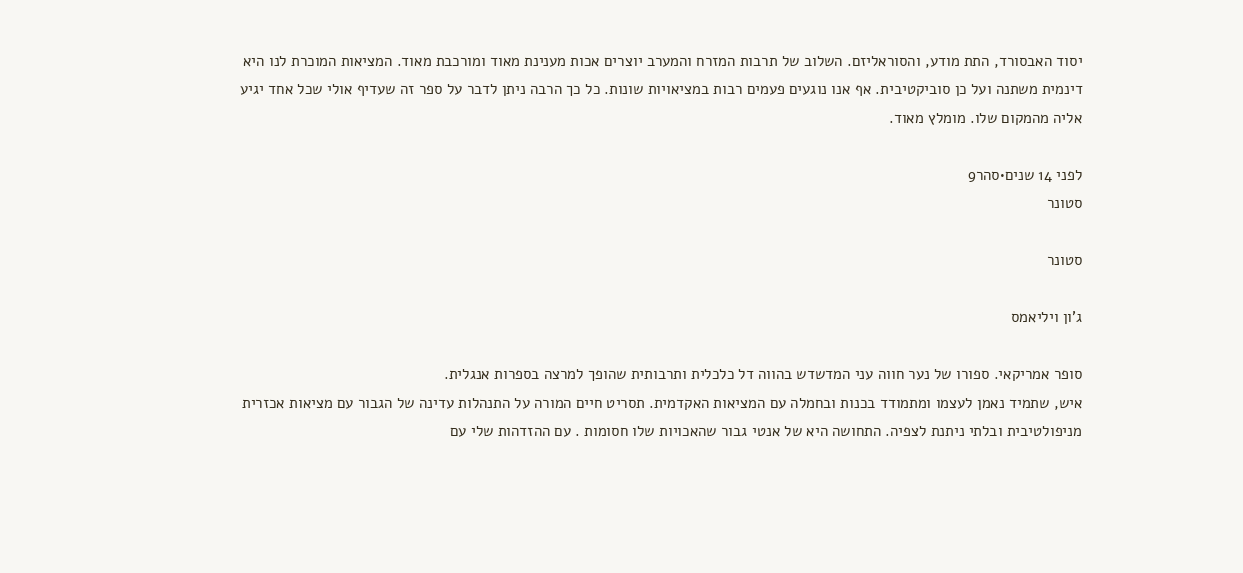יסוד האבסורד, התת מודע, והסוראליזם. השלוב של תרבות המזרח והמערב יוצרים אכות מענינת מאוד ומורכבת מאוד. המציאות המוכרת לנו היא דינמית משתנה ועל כן סוביקטיבית. אף אנו נוגעים פעמים רבות במציאויות שונות. כל כך הרבה ניתן לדבר על ספר זה שעדיף אולי שכל אחד יגיע אליה מהמקום שלו. מומלץ מאוד.

לפני 14 שנים•סהר9
סטונר

סטונר

ג'ון ויליאמס

סופר אמריקאי. ספורו של נער חווה עני המדשדש בהווה דל כלכלית ותרבותית שהופך למרצה בספרות אנגלית.
איש, שתמיד נאמן לעצמו ומתמודד בכנות ובחמלה עם המציאות האקדמית. תסריט חיים המורה על התנהלות עדינה של הגבור עם מציאות אכזרית מניפולטיבית ובלתי ניתנת לצפיה. התחושה היא של אנטי גבור שהאכויות שלו חסומות . עם ההזדהות שלי עם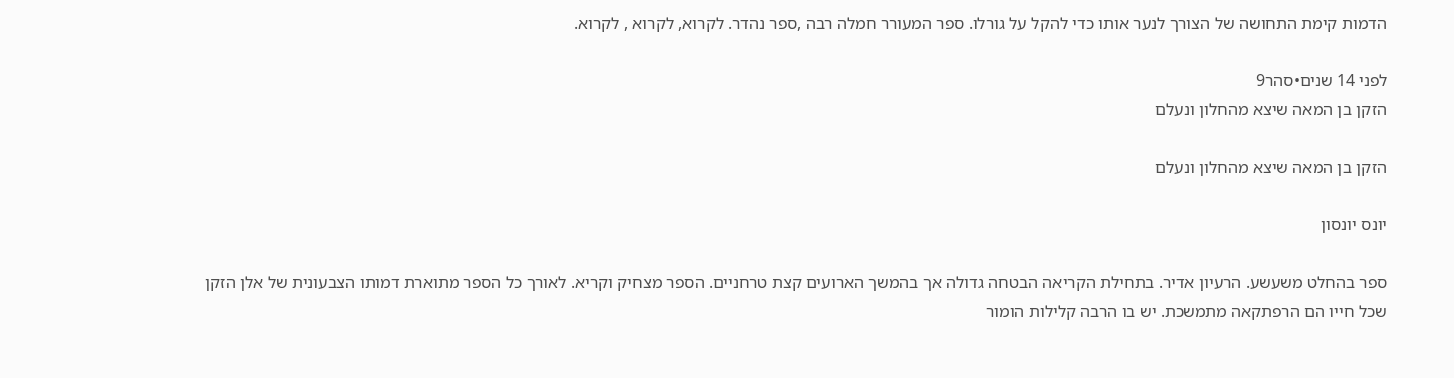הדמות קימת התחושה של הצורך לנער אותו כדי להקל על גורלו. ספר המעורר חמלה רבה ,ספר נהדר. לקרוא, לקרוא , לקרוא.

לפני 14 שנים•סהר9
הזקן בן המאה שיצא מהחלון ונעלם

הזקן בן המאה שיצא מהחלון ונעלם

יונס יונסון

ספר בהחלט משעשע. הרעיון אדיר. בתחילת הקריאה הבטחה גדולה אך בהמשך הארועים קצת טרחניים. הספר מצחיק וקריא. לאורך כל הספר מתוארת דמותו הצבעונית של אלן הזקן שכל חייו הם הרפתקאה מתמשכת. יש בו הרבה קלילות הומור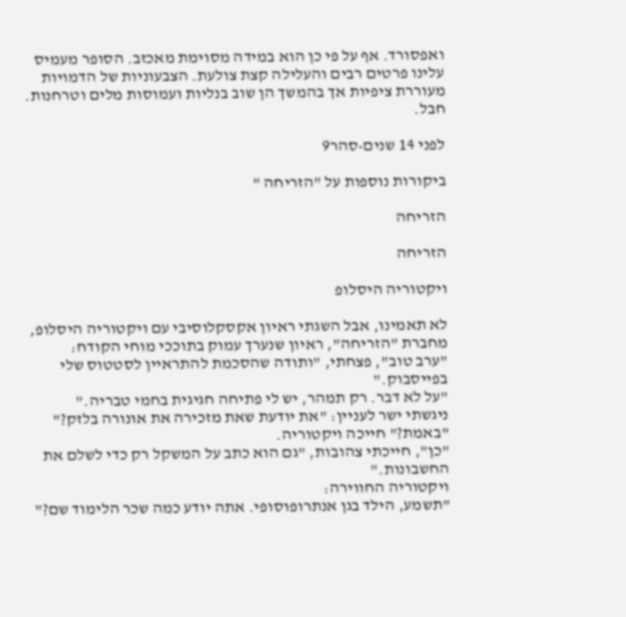ואפסורד. אף על פי כן הוא במידה מסוימת מאכזב. הסופר מעמיס עלינו פרטים רבים והעלילה קצת צולעת. הצבעוניות של הדמויות מעוררת ציפיות אך בהמשך הן שוב בנליות ועמוסות מלים וטרחנות. חבל.

לפני 14 שנים•סהר9

ביקורות נוספות על "הזריחה "

הזריחה

הזריחה

ויקטוריה היסלופ

לא תאמינו, אבל השגתי ראיון אקסקלוסיבי עם ויקטוריה היסלופ, מחברת "הזריחה", ראיון שנערך עמוק בתוככי מוחי הקודח:
"ערב טוב", פצחתי, "ותודה שהסכמת להתראיין לסטטוס שלי בפייסבוק."
"על לא דבר. רק תמהר, יש לי פתיחה חגיגית בחמי טבריה."
ניגשתי ישר לעניין: "את יודעת שאת מזכירה את אונורה בלזק?"
"באמת?" חייכה ויקטוריה.
"כן", חייכתי צהובות, "גם הוא כתב על המשקל רק כדי לשלם את החשבונות."
ויקטוריה החווירה:
"תשמע, הילד בגן אנתרופוסופי. אתה יודע כמה שכר הלימוד שם?"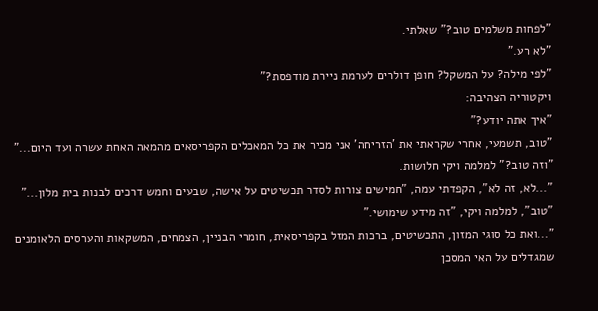"לפחות משלמים טוב?" שאלתי.
"לא רע."
"לפי מילה? על המשקל? חופן דולרים לערמת ניירת מודפסת?"
ויקטוריה הצהיבה:
"איך אתה יודע?"
"טוב, תשמעי, אחרי שקראתי את 'הזריחה' אני מכיר את כל המאכלים הקפריסאים מהמאה האחת עשרה ועד היום..."
"וזה טוב?" למלמה ויקי חלושות.
"...לא, זה לא", הקפדתי עמה, "חמישים צורות לסדר תכשיטים על אישה, שבעים וחמש דרכים לבנות בית מלון..."
"טוב", למלמה ויקי, "זה מידע שימושי."
"...ואת כל סוגי המזון, התכשיטים, ברכות המזל בקפריסאית, חומרי הבניין, הצמחים, המשקאות והערסים הלאומנים שמגדלים על האי המסכן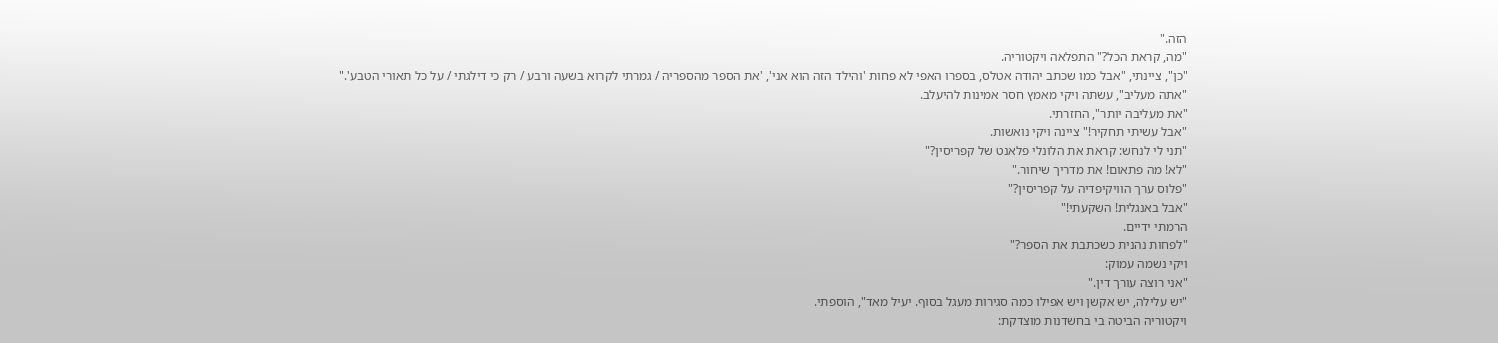הזה."
"מה, קראת הכל?" התפלאה ויקטוריה.
"כן", ציינתי, "אבל כמו שכתב יהודה אטלס, בספרו האפי לא פחות 'והילד הזה הוא אני', 'את הספר מהספריה / גמרתי לקרוא בשעה ורבע / רק כי דילגתי / על כל תאורי הטבע'."
"אתה מעליב", עשתה ויקי מאמץ חסר אמינות להיעלב.
"את מעליבה יותר", החזרתי.
"אבל עשיתי תחקיר!" ציינה ויקי נואשות.
"תני לי לנחש: קראת את הלונלי פלאנט של קפריסין?"
"לא! מה פתאום! את מדריך שיחור."
"פלוס ערך הוויקיפדיה על קפריסין?"
"אבל באנגלית! השקעתי!"
הרמתי ידיים.
"לפחות נהנית כשכתבת את הספר?"
ויקי נשמה עמוק:
"אני רוצה עורך דין."
"יש עלילה, יש אקשן ויש אפילו כמה סגירות מעגל בסוף. יעיל מאד", הוספתי.
ויקטוריה הביטה בי בחשדנות מוצדקת: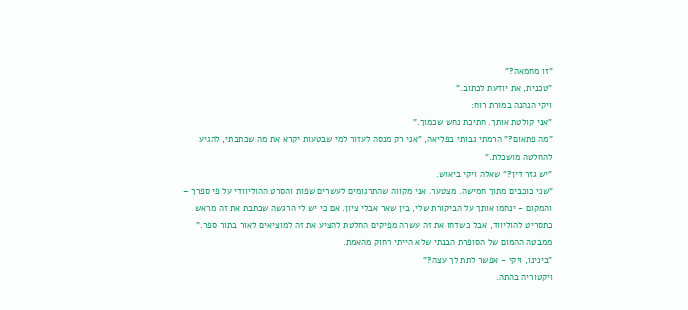"זו מחמאה?"
"טכנית, את יודעת לכתוב."
ויקי הנהנה במורת רוח:
"אני קולטת אותך. חתיכת נחש שכמוך."
"מה פתאום?" הרמתי גבותי בפליאה, "אני רק מנסה לעזור למי שבטעות יקרא את מה שכתבתי, להגיע להחלטה מושכלת."
"יש גזר דין?" שאלה ויקי ביאוש.
"שני כוכבים מתוך חמישה. מצטער. אני מקווה שהתרגומים לעשרים שפות והסרט ההוליוודי על פי ספרך – והמקום - ינחמו אותך על הביקורת שלי, בין שאר אבלי ציון. אם כי יש לי הרגשה שכתבת את זה מראש כתסריט להוליווד, אבל כשדחו את זה עשרה מפיקים החלטת להציע את זה למוציאים לאור בתור ספר."
ממבטה ההמום של הסופרת הבנתי שלא הייתי רחוק מהאמת.
"בינינו, ויקי - אפשר לתת לך עצה?"
ויקטוריה בהתה.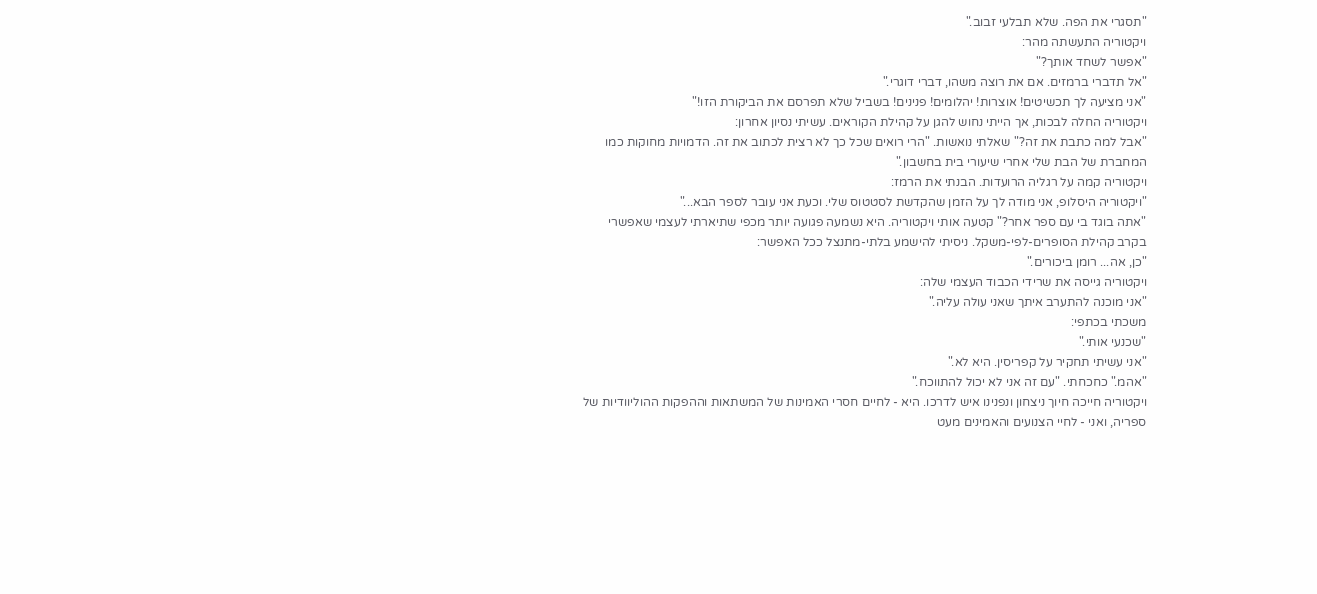"תסגרי את הפה. שלא תבלעי זבוב."
ויקטוריה התעשתה מהר:
"אפשר לשחד אותך?"
"אל תדברי ברמזים. אם את רוצה משהו, דברי דוגרי."
"אני מציעה לך תכשיטים! אוצרות! יהלומים! פנינים! בשביל שלא תפרסם את הביקורת הזו!"
ויקטוריה החלה לבכות, אך הייתי נחוש להגן על קהילת הקוראים. עשיתי נסיון אחרון:
"אבל למה כתבת את זה?" שאלתי נואשות. "הרי רואים שכל כך לא רצית לכתוב את זה. הדמויות מחוקות כמו המחברת של הבת שלי אחרי שיעורי בית בחשבון."
ויקטוריה קמה על רגליה הרועדות. הבנתי את הרמז:
"ויקטוריה היסלופ, אני מודה לך על הזמן שהקדשת לסטטוס שלי. וכעת אני עובר לספר הבא..."
"אתה בוגד בי עם ספר אחר?" קטעה אותי ויקטוריה. היא נשמעה פגועה יותר מכפי שתיארתי לעצמי שאפשרי בקרב קהילת הסופרים-לפי-משקל. ניסיתי להישמע בלתי-מתנצל ככל האפשר:
"כן, אה... רומן ביכורים."
ויקטוריה גייסה את שרידי הכבוד העצמי שלה:
"אני מוכנה להתערב איתך שאני עולה עליה."
משכתי בכתפי:
"שכנעי אותי."
"אני עשיתי תחקיר על קפריסין. היא לא."
"אהמ." כחכחתי. "עם זה אני לא יכול להתווכח."
ויקטוריה חייכה חיוך ניצחון ונפנינו איש לדרכו. היא - לחיים חסרי האמינות של המשתאות וההפקות ההוליוודיות של ספריה, ואני - לחיי הצנועים והאמינים מעט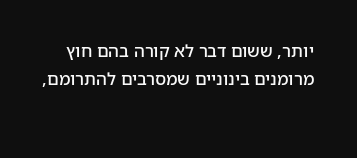יותר, ששום דבר לא קורה בהם חוץ מרומנים בינוניים שמסרבים להתרומם,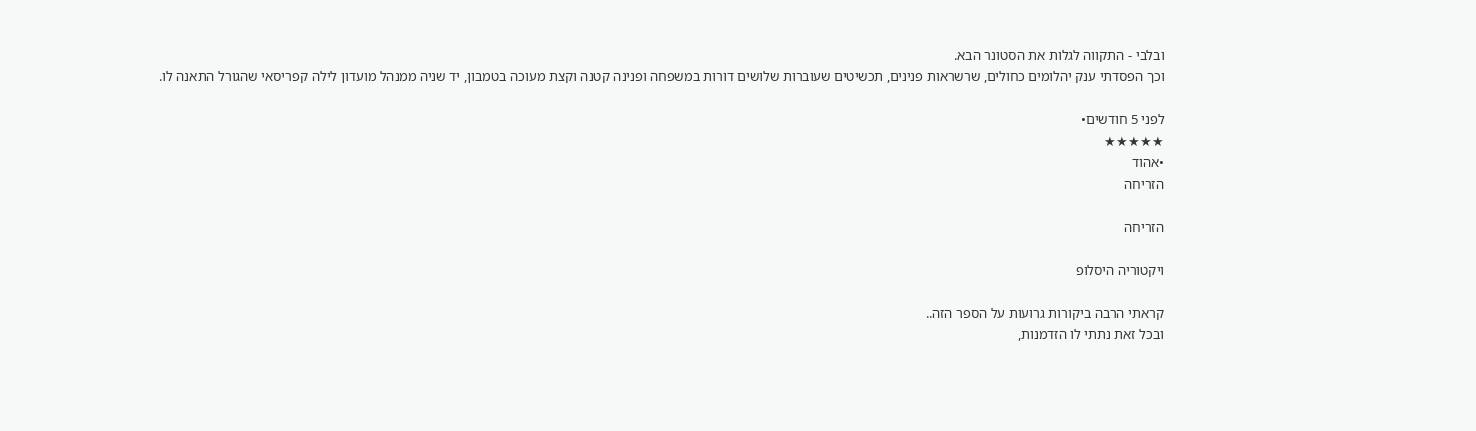ובלבי - התקווה לגלות את הסטונר הבא.
וכך הפסדתי ענק יהלומים כחולים, שרשראות פנינים, תכשיטים שעוברות שלושים דורות במשפחה ופנינה קטנה וקצת מעוכה בטמבון, יד שניה ממנהל מועדון לילה קפריסאי שהגורל התאנה לו.

לפני 5 חודשים•
★★★★★
•אהוד
הזריחה

הזריחה

ויקטוריה היסלופ

קראתי הרבה ביקורות גרועות על הספר הזה..
ובכל זאת נתתי לו הזדמנות,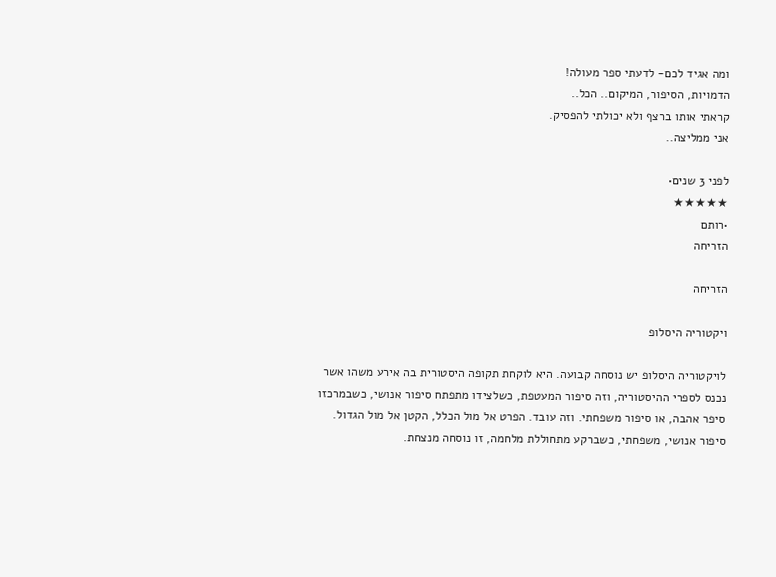ומה אגיד לכם- לדעתי ספר מעולה!
הדמויות, הסיפור, המיקום.. הכל..
קראתי אותו ברצף ולא יכולתי להפסיק.
אני ממליצה..

לפני 3 שנים•
★★★★★
•רותם
הזריחה

הזריחה

ויקטוריה היסלופ

לויקטוריה היסלופ יש נוסחה קבועה. היא לוקחת תקופה היסטורית בה אירע משהו אשר נכנס לספרי ההיסטוריה, וזה סיפור המעטפת, כשלצידו מתפתח סיפור אנושי, כשבמרכזו סיפר אהבה, או סיפור משפחתי. וזה עובד. הפרט אל מול הכלל, הקטן אל מול הגדול. סיפור אנושי, משפחתי, כשברקע מתחוללת מלחמה, זו נוסחה מנצחת.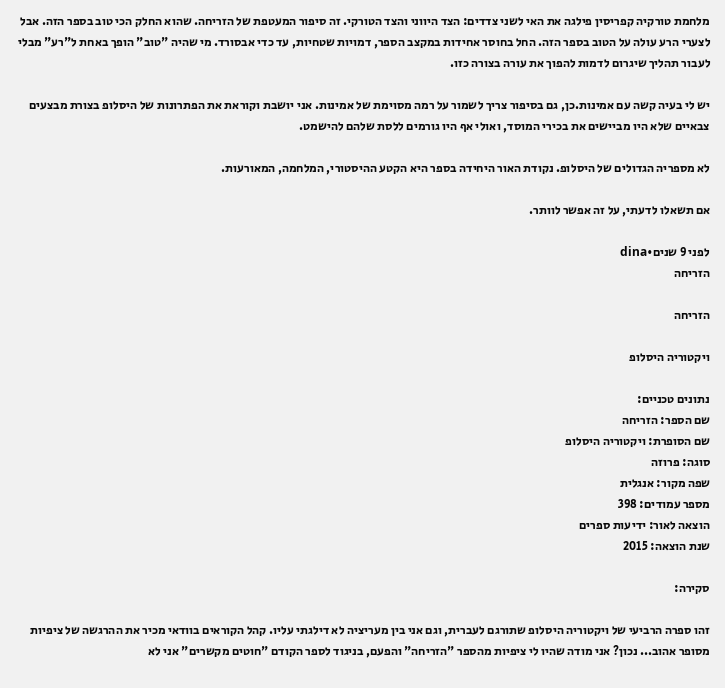מלחמת טורקיה קפריסין פילגה את האי לשני צדדים: הצד היווני והצד הטורקי. זה סיפור המעטפת של הזריחה. שהוא החלק הכי טוב בספר הזה. אבל לצערי הרע עולה על הטוב בספר הזה. החל בחוסר אחידות במקצב הספר, דמויות שטחיות, עד כדי אבסורד. מי שהיה "טוב" הופך באחת ל"רע" מבלי לעבור תהליך שיגרום לדמות להפוך את עורה בצורה כזו.

יש לי בעיה קשה עם אמינות.כן, גם בסיפור צריך לשמור על רמה מסוימת של אמינות. אני יושבת וקוראת את הפתרונות של היסלופ בצורת מבצעים צבאיים שלא היו מביישים את בכירי המוסד, ואולי אף היו גורמים ללסת שלהם להישמט.

לא מספריה הגדולים של היסלופ. נקודת האור היחידה בספר היא הקטע ההיסטורי, המלחמה, המאורעות.

אם תשאלו לדעתי, על זה אפשר לוותר.

לפני 9 שנים•dina
הזריחה

הזריחה

ויקטוריה היסלופ

נתונים טכניים:
שם הספר: הזריחה
שם הסופרת: ויקטוריה היסלופ
סוגה: פרוזה
שפה מקור: אנגלית
מספר עמודים: 398
הוצאה לאור: ידיעות ספרים
שנת הוצאה: 2015

סקירה:

זהו ספרה הרביעי של ויקטוריה היסלופ שתורגם לעברית, וגם אני בין מעריציה לא דילגתי עליו. קהל הקוראים בוודאי מכיר את ההרגשה של ציפיות מסופר אהוב... נכון? אני מודה שהיו לי ציפיות מהספר "הזריחה" והפעם, בניגוד לספר הקודם "חוטים מקשרים" אני לא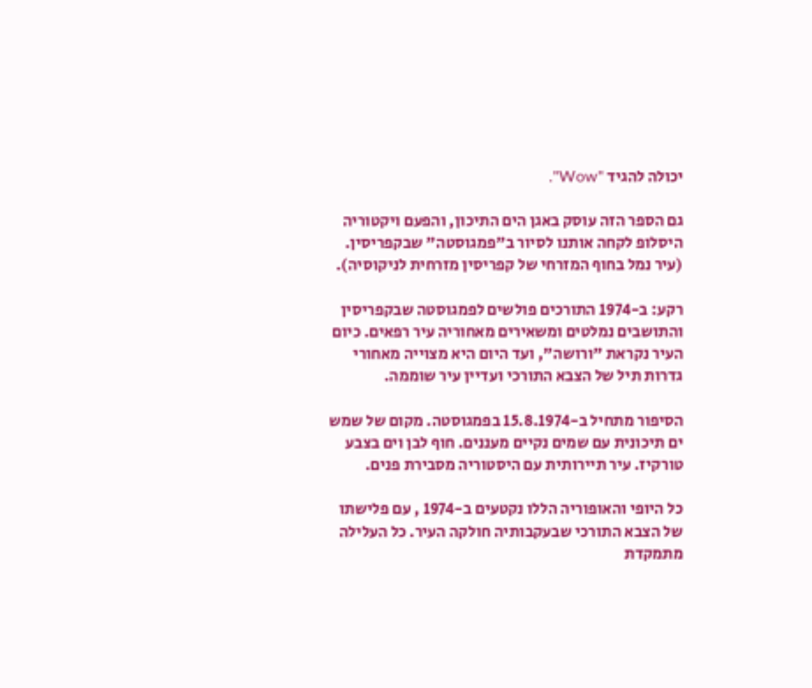יכולה להגיד "Wow".

גם הספר הזה עוסק באגן הים התיכון, והפעם ויקטוריה היסלופ לקחה אותנו לסיור ב"פמגוסטה" שבקפריסין. (עיר נמל בחוף המזרחי של קפריסין מזרחית לניקוסיה).

רקע: ב-1974 התורכים פולשים לפמגוסטה שבקפריסין והתושבים נמלטים ומשאירים מאחוריה עיר רפאים. כיום העיר נקראת "ורושה", ועד היום היא מצוייה מאחורי גדרות תיל של הצבא התורכי ועדיין עיר שוממה.

הסיפור מתחיל ב-15.8.1974 בפמגוסטה. מקום של שמש ים תיכונית עם שמים נקיים מעננים. חוף לבן וים בצבע טורקיז. עיר תיירותית עם היסטוריה מסבירת פנים.

כל היופי והאופוריה הללו נקטעים ב-1974 , עם פלישתו של הצבא התורכי שבעקבותיה חולקה העיר. כל העלילה מתמקדת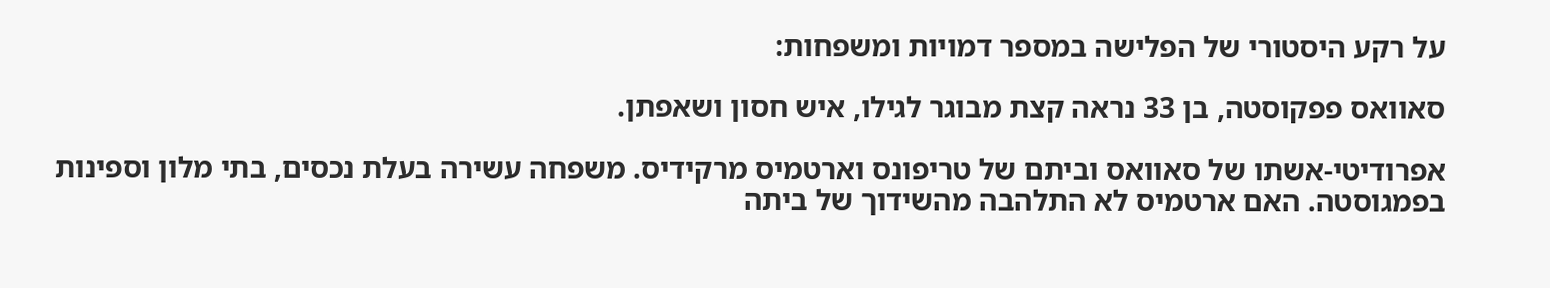על רקע היסטורי של הפלישה במספר דמויות ומשפחות:

סאוואס פפקוסטה, בן 33 נראה קצת מבוגר לגילו, איש חסון ושאפתן.

אפרודיטי-אשתו של סאוואס וביתם של טריפונס וארטמיס מרקידיס. משפחה עשירה בעלת נכסים, בתי מלון וספינות בפמגוסטה. האם ארטמיס לא התלהבה מהשידוך של ביתה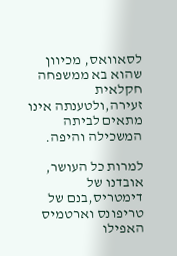לסאוואס, מכיוון שהוא בא ממשפחה חקלאית זעירה,ולטענתה אינו מתאים לביתה המשכילה והיפה.

למרות כל העושר, אובדנו של דימטריס,בנם של טריפונס וארטמיס האפילו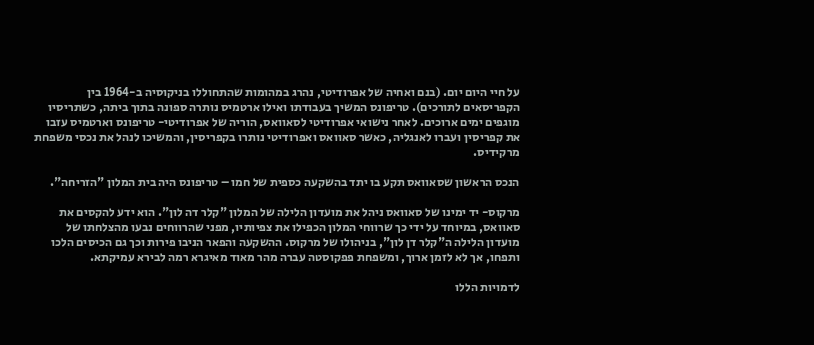על חיי היום יום. (בנם ואחיה של אפרודיטי, נהרג במהומות שהתחוללו בניקוסיה ב-1964 בין הקפריסאים לתורכים). טריפונס המשיך בעבודתו ואילו ארטמיס נותרה ספונה בתוך ביתה, כשתריסיו מוגפים ימים ארוכים. לאחר נישואי אפרודיטי לסאוואס, הוריה של אפרודיטי- טריפונס וארטמיס עזבו את קפריסין ועברו לאנגליה, כאשר סאוואס ואפרודיטי נותרו בקפריסין, והמשיכו לנהל את נכסי משפחת מרקידיס.

הנכס הראשון שסאוואס תקע בו יתד בהשקעה כספית של חמו – טריפונס היה בית המלון "הזריחה".

מרקוס- יד ימינו של סאוואס ניהל את מועדון הלילה של המלון "קלר דה לון". הוא ידע להקסים את סאוואס, במיוחד על ידי כך שרווחי המלון הכפילו את צפיותיו, מפני שהרווחים נבעו מהצלחתו של מועדון הלילה ה"קלר דן לון", בניהולו של מרקוס. ההשקעה והפאר הניבו פירות וכך גם הכיסים הלכו ותפחו, אך לא לזמן ארוך, ומשפחת פפקוסטה עברה מהר מאוד מאיגרא רמה לבירא עמיקתא.

לדמויות הללו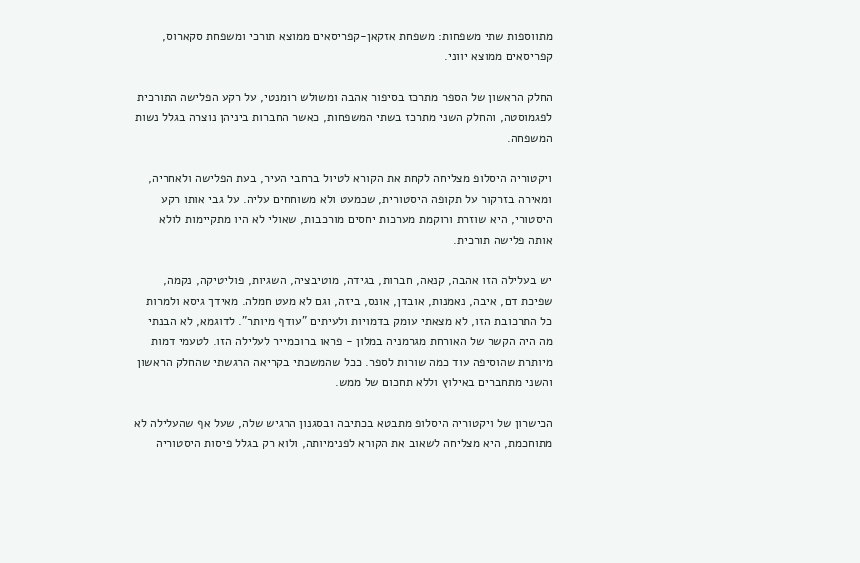מתווספות שתי משפחות: משפחת אזקאן-קפריסאים ממוצא תורכי ומשפחת סקארוס, קפריסאים ממוצא יווני.

החלק הראשון של הספר מתרכז בסיפור אהבה ומשולש רומנטי, על רקע הפלישה התורכית לפגמוסטה, והחלק השני מתרכז בשתי המשפחות, כאשר החברות ביניהן נוצרה בגלל נשות המשפחה.

ויקטוריה היסלופ מצליחה לקחת את הקורא לטיול ברחבי העיר, בעת הפלישה ולאחריה, ומאירה בזרקור על תקופה היסטורית, שכמעט ולא משוחחים עליה. על גבי אותו רקע היסטורי, היא שוזרת ורוקמת מערכות יחסים מורכבות, שאולי לא היו מתקיימות לולא אותה פלישה תורכית.

יש בעלילה הזו אהבה, קנאה, חברות, בגידה, מוטיבציה, השגיות, פוליטיקה, נקמה, שפיכת דם, איבה, נאמנות, אובדן, אונס, ביזה, וגם לא מעט חמלה. מאידך גיסא ולמרות כל התרכובת הזו, לא מצאתי עומק בדמויות ולעיתים "עודף מיותר". לדוגמא, לא הבנתי מה היה הקשר של האורחת מגרמניה במלון - פראו ברוכמייר לעלילה הזו. לטעמי דמות מיותרת שהוסיפה עוד כמה שורות לספר. ככל שהמשכתי בקריאה הרגשתי שהחלק הראשון והשני מתחברים באילוץ וללא תחכום של ממש.

הכישרון של ויקטוריה היסלופ מתבטא בכתיבה ובסגנון הרגיש שלה, שעל אף שהעלילה לא מתוחכמת, היא מצליחה לשאוב את הקורא לפנימיותה, ולוא רק בגלל פיסות היסטוריה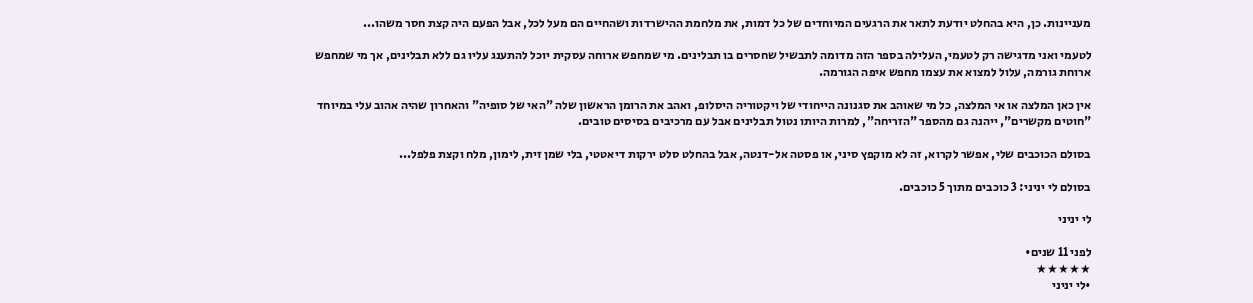מעניינות. כן, היא בהחלט יודעת לתאר את הרגעים המיוחדים של כל דמות, את מלחמת ההישרדות ושהחיים הם מעל לכל, אבל הפעם היה קצת חסר משהו...

לטעמי ואני מדגישה רק לטעמי, העלילה בספר הזה מדומה לתבשיל שחסרים בו תבלינים. מי שמחפש ארוחה עסקית יוכל להתענג עליו גם ללא תבלינים, אך מי שמחפש ארוחת גורמה, עלול למצוא את עצמו מחפש איפה הגורמה.

אין כאן המלצה או אי המלצה, כל מי שאוהב את סגנונה הייחודי של ויקטוריה היסלופ, ואהב את הרומן הראשון שלה "האי של סופיה" והאחרון שהיה אהוב עלי במיוחד "חוטים מקשרים", ייהנה גם מהספר "הזריחה", למרות היותו נטול תבלינים אבל עם מרכיבים בסיסים טובים.

בסולם הכוכבים שלי, אפשר לקרוא, זה לא מוקפץ סיני, או פסטה אל-דנטה, אבל בהחלט סלט ירקות דיאטטי, בלי שמן זית, לימון, מלח וקצת פלפל...

בסולם לי יניני: 3 כוכבים מתוך 5 כוכבים.

לי יניני

לפני 11 שנים•
★★★★★
•לי יניני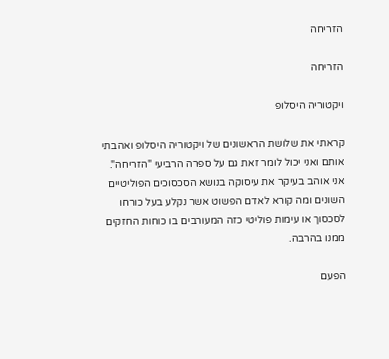הזריחה

הזריחה

ויקטוריה היסלופ

קראתי את שלושת הראשונים של ויקטוריה היסלופ ואהבתי אותם ואני יכול לומר זאת גם על ספרה הרביעי "הזריחה". אני אוהב בעיקר את עיסוקה בנושא הסכסוכים הפוליטיים השונים ומה קורא לאדם הפשוט אשר נקלע בעל כורחו לסכסוך או עימות פוליטי כזה המעורבים בו כוחות החזקים ממנו בהרבה.

הפעם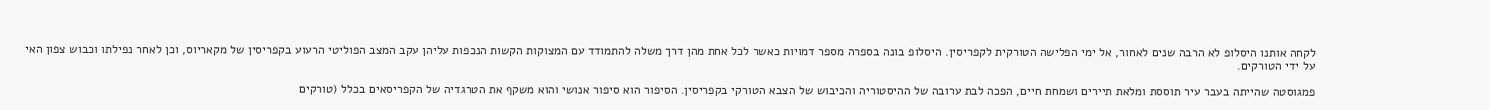לקחה אותנו היסלופ לא הרבה שנים לאחור, אל ימי הפלישה הטורקית לקפריסין. היסלופ בונה בספרה מספר דמויות כאשר לכל אחת מהן דרך משלה להתמודד עם המצוקות הקשות הנכפות עליהן עקב המצב הפוליטי הרעוע בקפריסין של מקאריוס, וכן לאחר נפילתו וכבוש צפון האי על ידי הטורקים.

פמגוסטה שהייתה בעבר עיר תוססת ומלאת תיירים ושמחת חיים, הפכה לבת ערובה של ההיסטוריה והכיבוש של הצבא הטורקי בקפריסין. הסיפור הוא סיפור אנושי והוא משקף את הטרגדיה של הקפריסאים בכלל (טורקים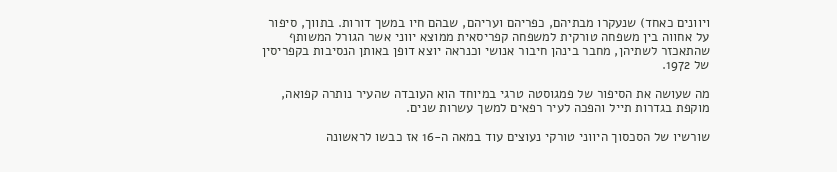ויוונים כאחד) שנעקרו מבתיהם, כפריהם ועריהם, שבהם חיו במשך דורות. בתווך, סיפור על אחווה בין משפחה טורקית למשפחה קפריסאית ממוצא יווני אשר הגורל המשותף שהתאכזר לשתיהן, מחבר בינהן חיבור אנושי וכנראה יוצא דופן באותן הנסיבות בקפריסין של 1972.

מה שעושה את הסיפור של פמגוסטה טרגי במיוחד הוא העובדה שהעיר נותרה קפואה, מוקפת בגדרות תייל והפכה לעיר רפאים למשך עשרות שנים.

שורשיו של הסכסוך היווני טורקי נעוצים עוד במאה ה-16 אז כבשו לראשונה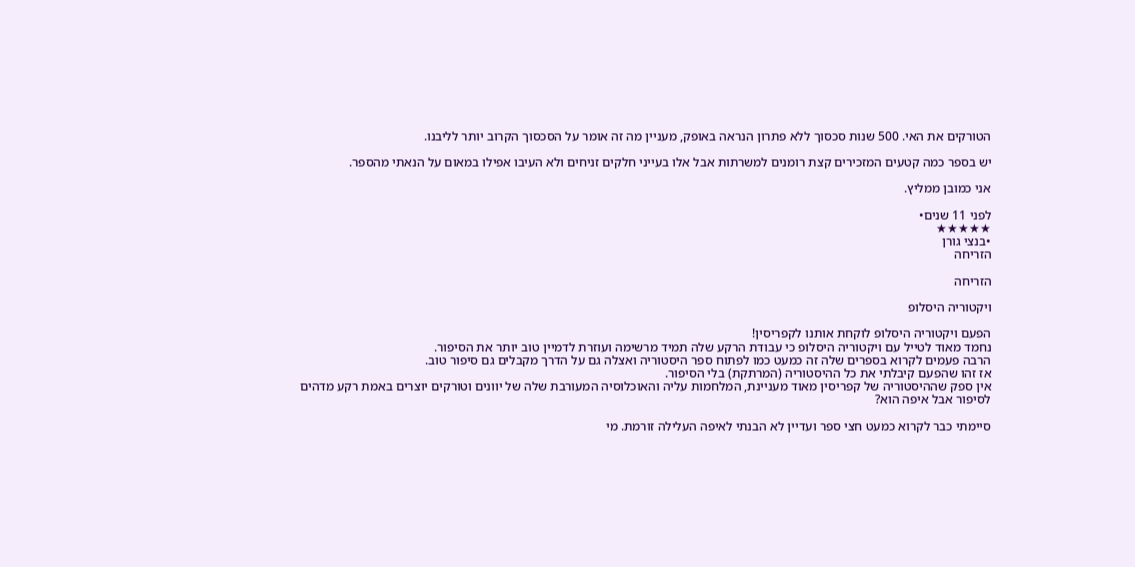הטורקים את האי. 500 שנות סכסוך ללא פתרון הנראה באופק, מעניין מה זה אומר על הסכסוך הקרוב יותר לליבנו.

יש בספר כמה קטעים המזכירים קצת רומנים למשרתות אבל אלו בעייני חלקים זניחים ולא העיבו אפילו במאום על הנאתי מהספר.

אני כמובן ממליץ.

לפני 11 שנים•
★★★★★
•בנצי גורן
הזריחה

הזריחה

ויקטוריה היסלופ

הפעם ויקטוריה היסלופ לוקחת אותנו לקפריסין!
נחמד מאוד לטייל עם ויקטוריה היסלופ כי עבודת הרקע שלה תמיד מרשימה ועוזרת לדמיין טוב יותר את הסיפור.
הרבה פעמים לקרוא בספרים שלה זה כמעט כמו לפתוח ספר היסטוריה ואצלה גם על הדרך מקבלים גם סיפור טוב.
אז זהו שהפעם קיבלתי את כל ההיסטוריה (המרתקת) בלי הסיפור.
אין ספק שההיסטוריה של קפריסין מאוד מעניינת, המלחמות עליה והאוכלוסיה המעורבת שלה של יוונים וטורקים יוצרים באמת רקע מדהים לסיפור אבל איפה הוא?

סיימתי כבר לקרוא כמעט חצי ספר ועדיין לא הבנתי לאיפה העלילה זורמת. מי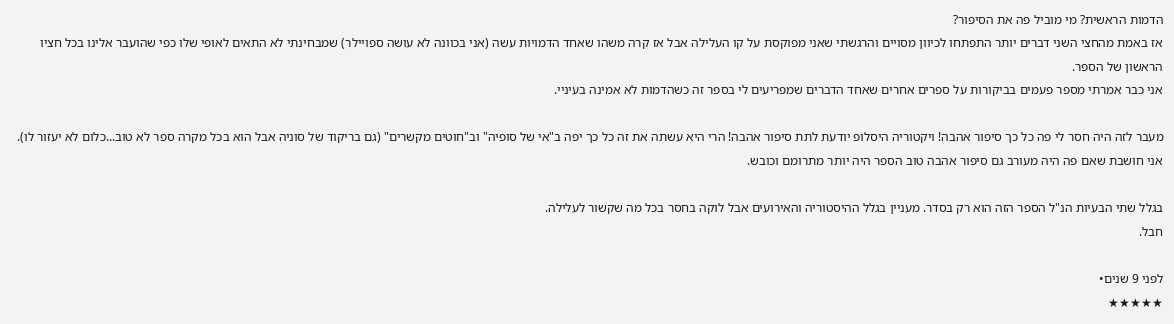הדמות הראשית? מי מוביל פה את הסיפור?
אז באמת מהחצי השני דברים יותר התפתחו לכיוון מסויים והרגשתי שאני מפוקסת על קו העלילה אבל אז קרה משהו שאחד הדמויות עשה (אני בכוונה לא עושה ספויילר) שמבחינתי לא התאים לאופי שלו כפי שהועבר אלינו בכל חציו הראשון של הספר.
אני כבר אמרתי מספר פעמים בביקורות על ספרים אחרים שאחד הדברים שמפריעים לי בספר זה כשהדמות לא אמינה בעיניי.

מעבר לזה היה חסר לי פה כל כך סיפור אהבה! ויקטוריה היסלופ יודעת לתת סיפור אהבה! הרי היא עשתה את זה כל כך יפה ב"אי של סופיה" וב"חוטים מקשרים" (גם בריקוד של סוניה אבל הוא בכל מקרה ספר לא טוב...כלום לא יעזור לו).
אני חושבת שאם פה היה מעורב גם סיפור אהבה טוב הספר היה יותר מתרומם וכובש.

בגלל שתי הבעיות הנ"ל הספר הזה הוא רק בסדר. מעניין בגלל ההיסטוריה והאירועים אבל לוקה בחסר בכל מה שקשור לעלילה.
חבל.

לפני 9 שנים•
★★★★★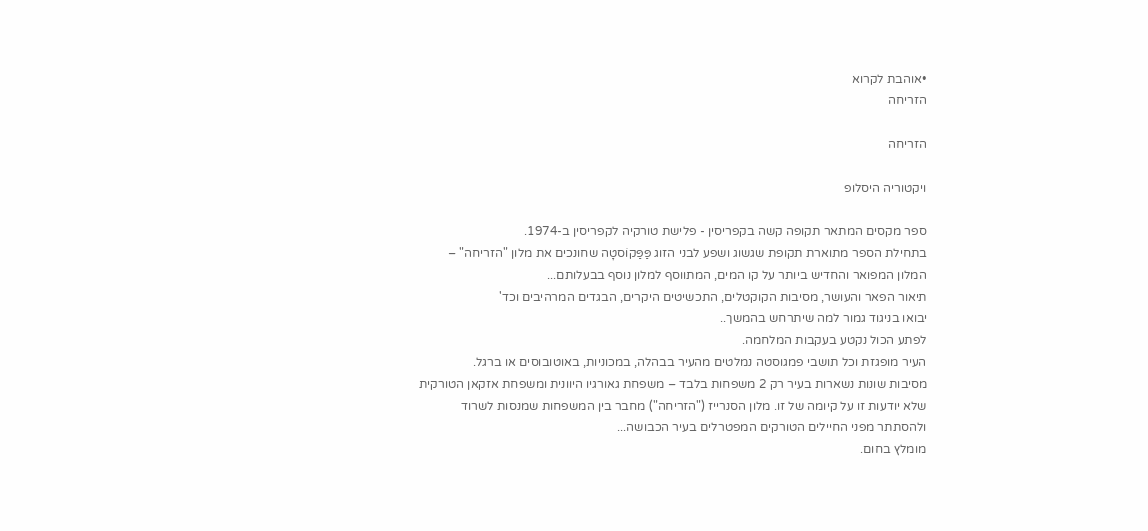•אוהבת לקרוא
הזריחה

הזריחה

ויקטוריה היסלופ

ספר מקסים המתאר תקופה קשה בקפריסין - פלישת טורקיה לקפריסין ב-1974.
בתחילת הספר מתוארת תקופת שגשוג ושפע לבני הזוג פַּפַּקוֹסטָה שחונכים את מלון "הזריחה" –
המלון המפואר והחדיש ביותר על קו המים, המתווסף למלון נוסף בבעלותם...
תיאור הפאר והעושר, מסיבות הקוקטלים, התכשיטים היקרים, הבגדים המרהיבים וכד'
יבואו בניגוד גמור למה שיתרחש בהמשך..
לפתע הכול נקטע בעקבות המלחמה.
העיר מופגזת וכל תושבי פמגוסטה נמלטים מהעיר בבהלה, במכוניות, באוטובוסים או ברגל.
מסיבות שונות נשארות בעיר רק 2 משפחות בלבד – משפחת גאורגיו היוונית ומשפחת אזקאן הטורקית
שלא יודעות זו על קיומה של זו. מלון הסנרייז ("הזריחה") מחבר בין המשפחות שמנסות לשרוד
ולהסתתר מפני החיילים הטורקים המפטרלים בעיר הכבושה...
מומלץ בחום.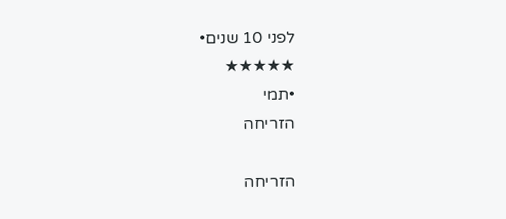לפני 10 שנים•
★★★★★
•תמי
הזריחה

הזריחה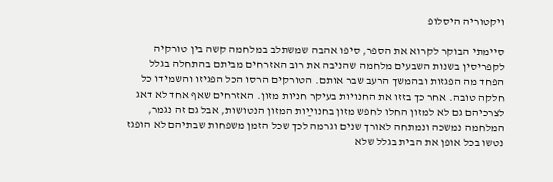ויקטוריה היסלופ

סיימתי הבוקר לקרוא את הספר, סיפו אהבה שמשתלב במלחמה קשה בין טורקיה לקפריסין בשנות השבעים מלחמה שהניבה את רוב האזרחים מביתם בהתחלה בגלל הפחד מה הפגזות ובהמשך הרעב שבר אותם. הטורקים הרסו הכל הפגיזו והשמידו כל חלקה טובה. אחר כך בזזו את החנויות בעיקר חניות מזון. האזרחים שאף אחד לא דאג לצרכיהם גם לא למזון החלו לחפש מזון בחנוײַות המזון הנטושות, אבל גם זה נגמר, המלחמה נמשכה ונמתחה לאורך שנים וגרמה לכך שכל הזמן משפחות שבתיהם לא הופגז נטשו בכל אופן את הבית בגלל שלא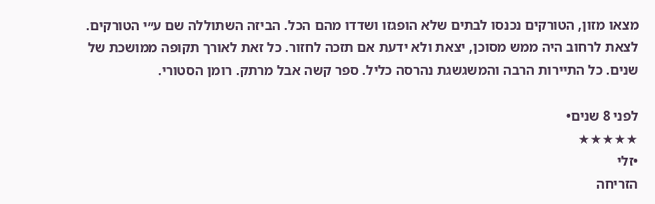מצאו מזון, הטורקים נכנסו לבתים שלא הופגזו ושדדו מהם הכל. הביזה השתוללה שם ע״י הטורקים. לצאת לרחוב היה ממש מסוכן, יצאת ולא ידעת אם תזכה לחזור. כל זאת לאורך תקופה ממושכת של שנים. כל התיירות הרבה והמשגשגת נהרסה כליל. ספר קשה אבל מרתק. רומן הסטורי.

לפני 8 שנים•
★★★★★
•זלי
הזריחה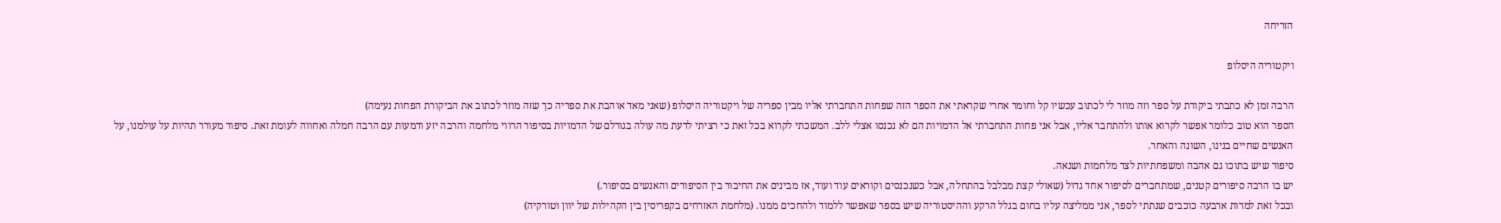הזריחה

ויקטוריה היסלופ

הרבה זמן לא כתבתי ביקורת על ספר וזה מוזר לי לכתוב עכשיו קל וחומר אחרי שקראתי את הספר הזה שפחות התחברתי אליו מבין ספריה של ויקטוריה היסלופ (שאני מאד אוהבת את ספריה כך שזה מוזר לכתוב את הביקורת הפחות נעימה)
הספר הוא טוב כלומר אפשר לקרוא אותו ולהתחבר אליו, אבל אני פחות התחברתי אל הדמויות הם לא נכנסו אצלי ללב. המשכתי לקרוא בכל זאת כי רציתי לדעת מה עולה בגורלם של הדמויות בסיפור הרווי מלחמה והרבה יזע ודמעות עם הרבה חמלה ואחווה לעומת זאת. סיפור מעורר תהיות על עולמנו, על האנשים שחיים בנינו, השונה והאחר.
סיפור שיש בתוכו גם אהבה ומשפחתיות לצד מלחמות ושנאה.
יש בו הרבה סיפורים קטנים, שמתחברים לסיפור אחד גדול (שאולי קצת מבלבל בהתחלה, אבל כשנכנסים וקוראים עוד ועוד, אז מבינים את החיבור בין הסיפורים והאנשים בסיפור.)
ובכל זאת למרות ארבעה כוכבים שנתתי לספר, אני ממליצה עליו בחום בגלל הרקע וההיסטוריה שיש בספר שאפשר ללמוד ולהחכים ממנו. (מלחמת האזרחים בקפריסין בין הקהילות של יוון וטורקיה)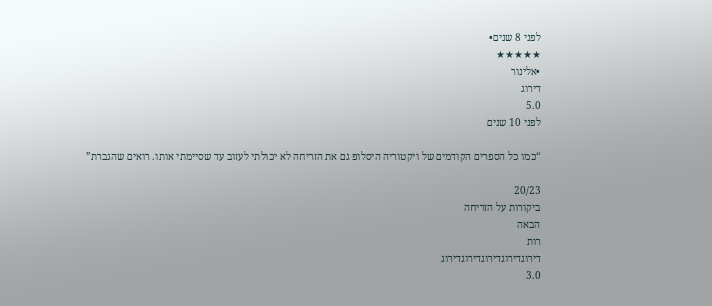לפני 8 שנים•
★★★★★
•אלינור
דירוג
5.0
לפני 10 שנים

“כמו כל הספרים הקודמים של ויקטוריה היסלופ גם את הזריחה לא יכולתי לעזוב עד שסיימתי אותו. רואים שהגברת”

20/23
ביקורות על הזריחה
הבאה
רות
דירוגדירוגדירוגדירוגדירוג
3.0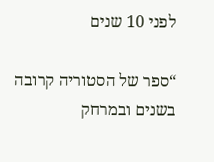לפני 10 שנים

“ספר של הסטוריה קרובה בשנים ובמרחק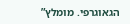הגאוגרפי. מומלץ”